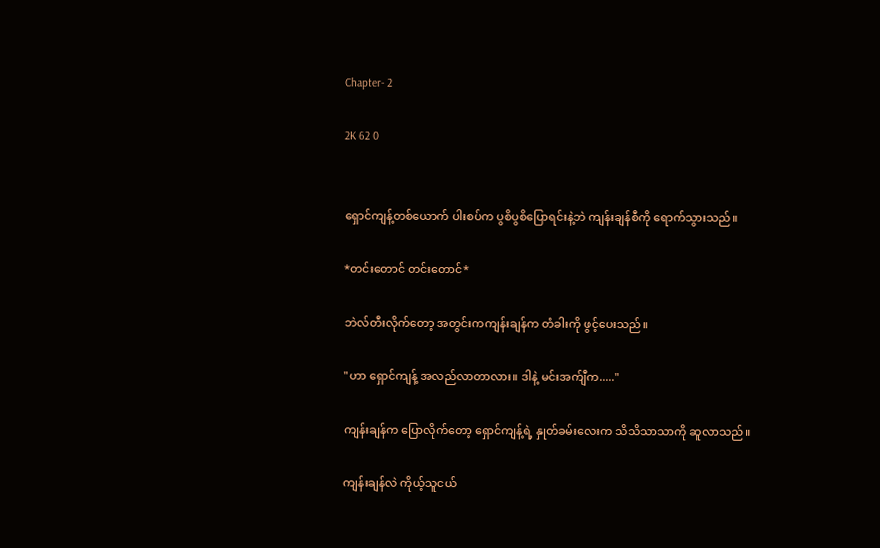Chapter- 2

2K 62 0


ရှောင်ကျန့်တစ်ယောက် ပါးစပ်က ပွစိပွစိပြောရင်းနဲ့ဘဲ ကျန်းချန်စီကို ရောက်သွားသည်။

*တင်းတောင် တင်းတောင်*

ဘဲလ်တီးလိုက်တော့ အတွင်းကကျန်းချန်က တံခါးကို ဖွင့်ပေးသည်။

"ဟာ ရှောင်ကျန့် အလည်လာတာလား။ ဒါနဲ့ မင်းအက်ျီက....."

ကျန်းချန်က ပြောလိုက်တော့ ရှောင်ကျန့်ရဲ့ နှုတ်ခမ်းလေးက သိသိသာသာကို ဆူလာသည်။

ကျန်းချန်လဲ ကိုယ့်သူငယ်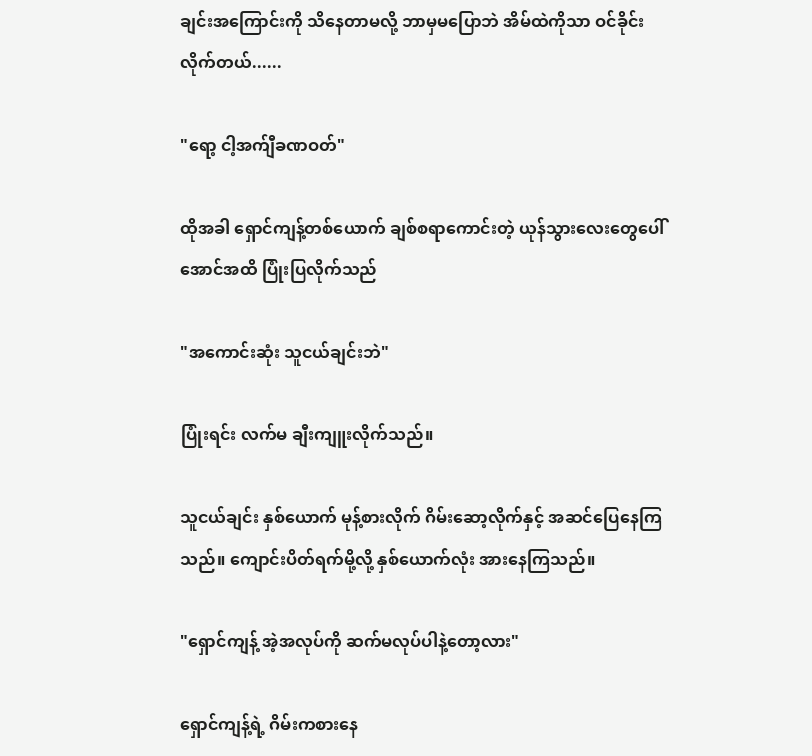ချင်းအကြောင်းကို သိနေတာမလို့ ဘာမှမပြောဘဲ အိမ်ထဲကိုသာ ဝင်ခိုင်းလိုက်တယ်......

"ရော့ ငါ့အက်ျီခဏဝတ်"

ထိုအခါ ရှောင်ကျန့်တစ်ယောက် ချစ်စရာကောင်းတဲ့ ယုန်သွားလေးတွေပေါ်အောင်အထိ ပြုံးပြလိုက်သည်

"အကောင်းဆုံး သူငယ်ချင်းဘဲ"

ပြုံးရင်း လက်မ ချီးကျူးလိုက်သည်။

သူငယ်ချင်း နှစ်ယောက် မုန့်စားလိုက် ဂိမ်းဆော့လိုက်နှင့် အဆင်ပြေနေကြသည်။ ကျောင်းပိတ်ရက်မို့လို့ နှစ်ယောက်လုံး အားနေကြသည်။

"ရှောင်ကျန့် အဲ့အလုပ်ကို ဆက်မလုပ်ပါနဲ့တော့လား"

ရှောင်ကျန့်ရဲ့ ဂိမ်းကစားနေ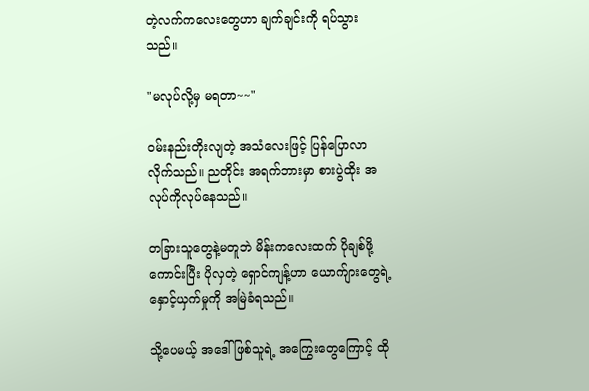တဲ့လက်ကလေးတွေဟာ ချက်ချင်းကို ရပ်သွားသည်။

"မလုပ်လို့မှ မရတာ~~"

ဝမ်းနည်းတိုးလျတဲ့ အသံလေးဖြင့် ပြန်ပြောလာလိုက်သည်။ ညတိုင်း အရက်ဘားမှာ စားပွဲထိုး အလုပ်ကိုလုပ်နေသည်။

တခြားသူတွေနဲ့မတူဘဲ မိန်းကလေးထက် ပိုချစ်ဖို့ကောင်းပြီး ပိုလှတဲ့ ရှောင်ကျန့်ဟာ ယောက်ျားတွေရဲ့ နှောင့်ယှက်မှုကို အမြဲခံရသည်။

သို့ပေမယ့် အဒေါ်ဖြစ်သူရဲ့ အကြွေးတွေကြောင့် ထို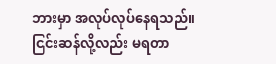ဘားမှာ အလုပ်လုပ်နေရသည်။ ငြင်းဆန်လို့လည်း မရတာ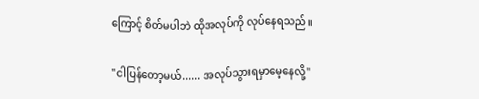ကြောင့် စိတ်မပါဘဲ ထိုအလုပ်ကို လုပ်နေရသည်။

"ငါပြန်တော့မယ်...... အလုပ်သွားရမှာမေ့နေလို့"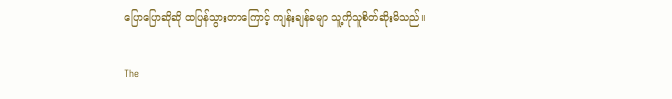ပြောပြောဆိုဆို ထပြန်သွားတာကြောင့် ကျန်းချန်ခမျာ သူ့ကိုသူစိတ်ဆိုးမိသည်။

The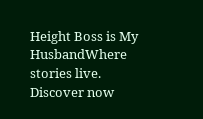Height Boss is My HusbandWhere stories live. Discover now